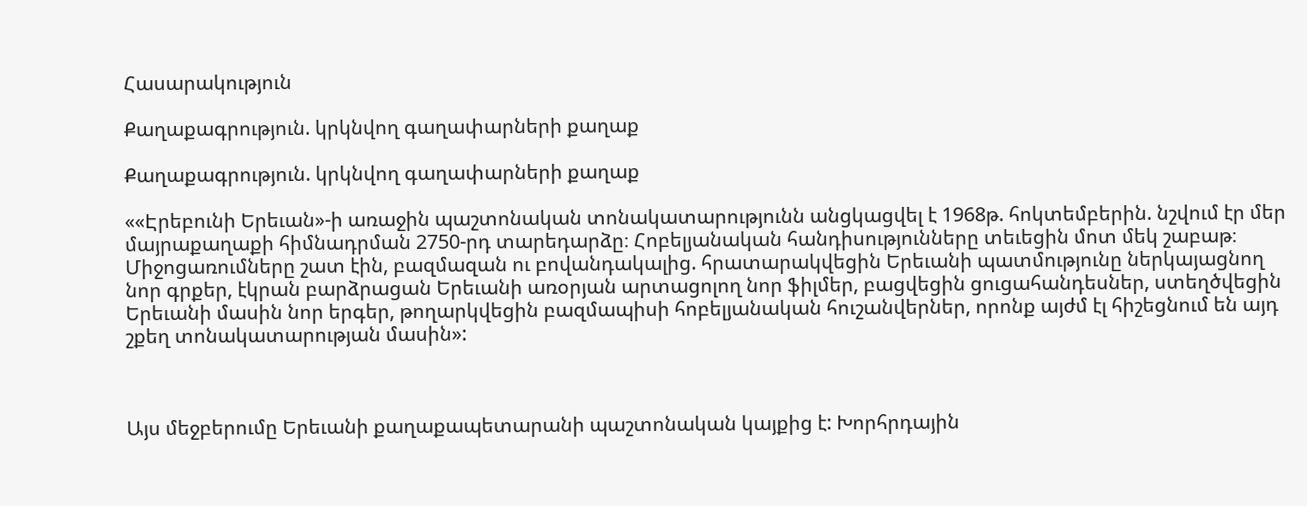Հասարակություն

Քաղաքագրություն. կրկնվող գաղափարների քաղաք

Քաղաքագրություն. կրկնվող գաղափարների քաղաք

««Էրեբունի Երեւան»-ի առաջին պաշտոնական տոնակատարությունն անցկացվել է 1968թ. հոկտեմբերին. նշվում էր մեր մայրաքաղաքի հիմնադրման 2750-րդ տարեդարձը։ Հոբելյանական հանդիսությունները տեւեցին մոտ մեկ շաբաթ։ Միջոցառումները շատ էին, բազմազան ու բովանդակալից. հրատարակվեցին Երեւանի պատմությունը ներկայացնող նոր գրքեր, էկրան բարձրացան Երեւանի առօրյան արտացոլող նոր ֆիլմեր, բացվեցին ցուցահանդեսներ, ստեղծվեցին Երեւանի մասին նոր երգեր, թողարկվեցին բազմապիսի հոբելյանական հուշանվերներ, որոնք այժմ էլ հիշեցնում են այդ շքեղ տոնակատարության մասին»:



Այս մեջբերումը Երեւանի քաղաքապետարանի պաշտոնական կայքից է: Խորհրդային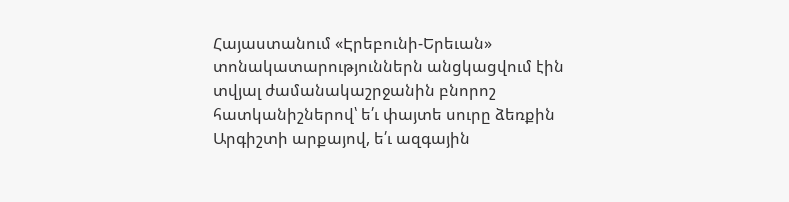Հայաստանում «Էրեբունի-Երեւան» տոնակատարություններն անցկացվում էին տվյալ ժամանակաշրջանին բնորոշ հատկանիշներով՝ ե՛ւ փայտե սուրը ձեռքին Արգիշտի արքայով, ե՛ւ ազգային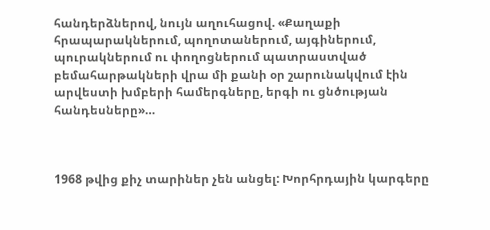հանդերձներով, նույն աղուհացով. «Քաղաքի հրապարակներում, պողոտաներում, այգիներում, պուրակներում ու փողոցներում պատրաստված բեմահարթակների վրա մի քանի օր շարունակվում էին արվեստի խմբերի համերգները, երգի ու ցնծության հանդեսները»…



1968 թվից քիչ տարիներ չեն անցել: Խորհրդային կարգերը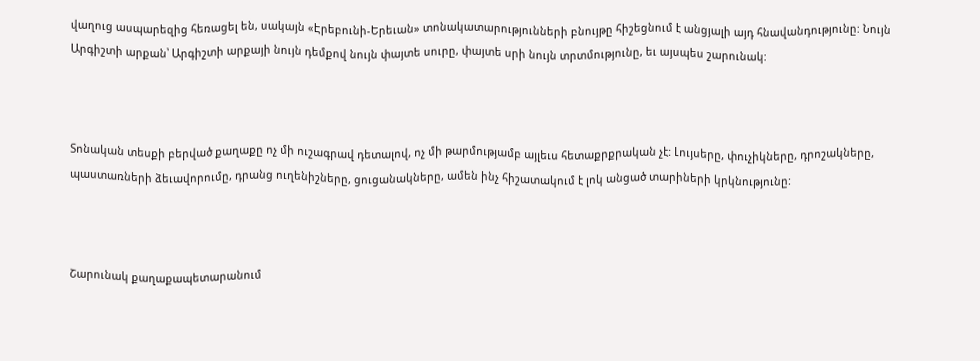վաղուց ասպարեզից հեռացել են, սակայն «Էրեբունի-Երեւան» տոնակատարությունների բնույթը հիշեցնում է անցյալի այդ հնավանդությունը: Նույն Արգիշտի արքան՝ Արգիշտի արքայի նույն դեմքով նույն փայտե սուրը, փայտե սրի նույն տրտմությունը, եւ այսպես շարունակ:



Տոնական տեսքի բերված քաղաքը ոչ մի ուշագրավ դետալով, ոչ մի թարմությամբ այլեւս հետաքրքրական չէ: Լույսերը, փուչիկները, դրոշակները, պաստառների ձեւավորումը, դրանց ուղենիշները, ցուցանակները, ամեն ինչ հիշատակում է լոկ անցած տարիների կրկնությունը:



Շարունակ քաղաքապետարանում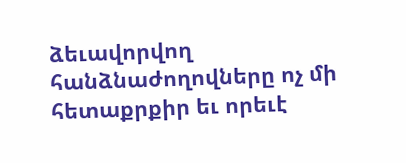ձեւավորվող հանձնաժողովները ոչ մի հետաքրքիր եւ որեւէ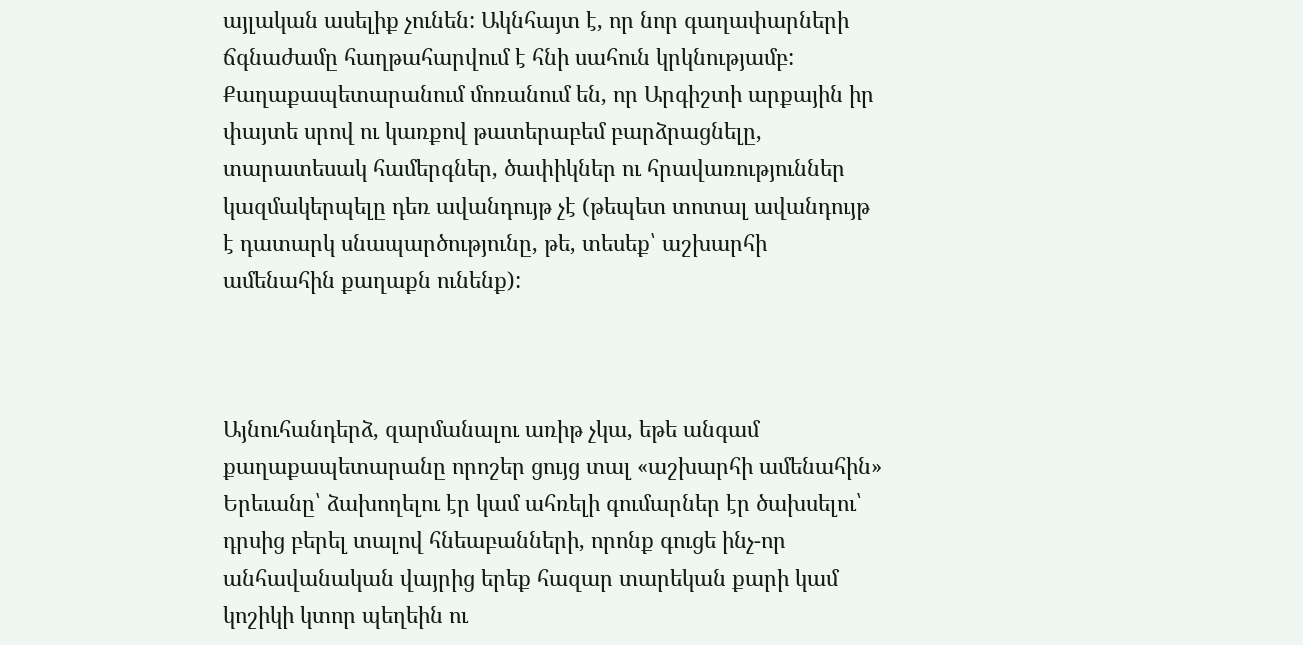այլական ասելիք չունեն: Ակնհայտ է, որ նոր գաղափարների ճգնաժամը հաղթահարվում է հնի սահուն կրկնությամբ: Քաղաքապետարանում մոռանում են, որ Արգիշտի արքային իր փայտե սրով ու կառքով թատերաբեմ բարձրացնելը, տարատեսակ համերգներ, ծափիկներ ու հրավառություններ կազմակերպելը դեռ ավանդույթ չէ (թեպետ տոտալ ավանդույթ է դատարկ սնապարծությունը, թե, տեսեք՝ աշխարհի ամենահին քաղաքն ունենք):



Այնուհանդերձ, զարմանալու առիթ չկա, եթե անգամ քաղաքապետարանը որոշեր ցույց տալ «աշխարհի ամենահին» Երեւանը՝ ձախողելու էր կամ ահռելի գումարներ էր ծախսելու՝ դրսից բերել տալով հնեաբանների, որոնք գուցե ինչ-որ անհավանական վայրից երեք հազար տարեկան քարի կամ կոշիկի կտոր պեղեին ու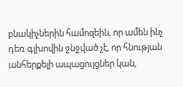բնակիչներին համոզեին, որ ամեն ինչ դեռ գլխովին ջնջված չէ, որ հնության անհերքելի ապացույցներ կան,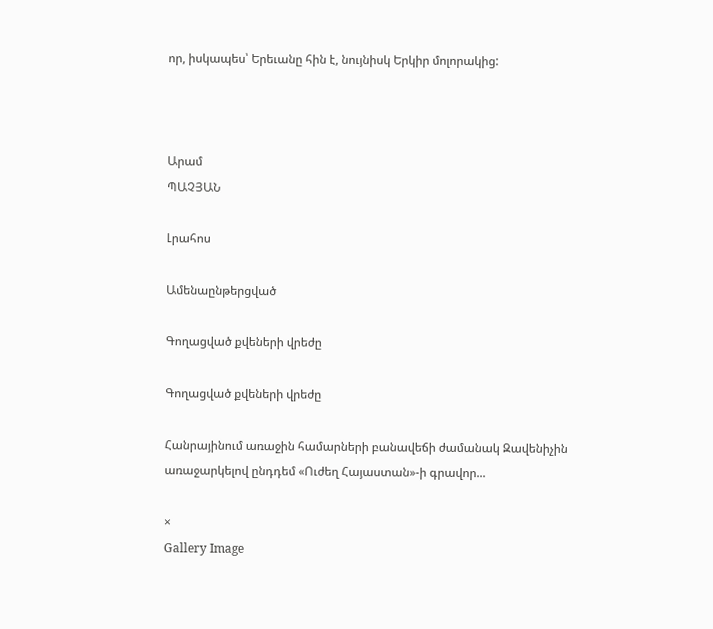որ, իսկապես՝ Երեւանը հին է, նույնիսկ Երկիր մոլորակից:



Արամ
ՊԱՉՅԱՆ

Լրահոս

Ամենաընթերցված

Գողացված քվեների վրեժը

Գողացված քվեների վրեժը

Հանրայինում առաջին համարների բանավեճի ժամանակ Զավենիչին առաջարկելով ընդդեմ «Ուժեղ Հայաստան»-ի գրավոր...

×
Gallery Image